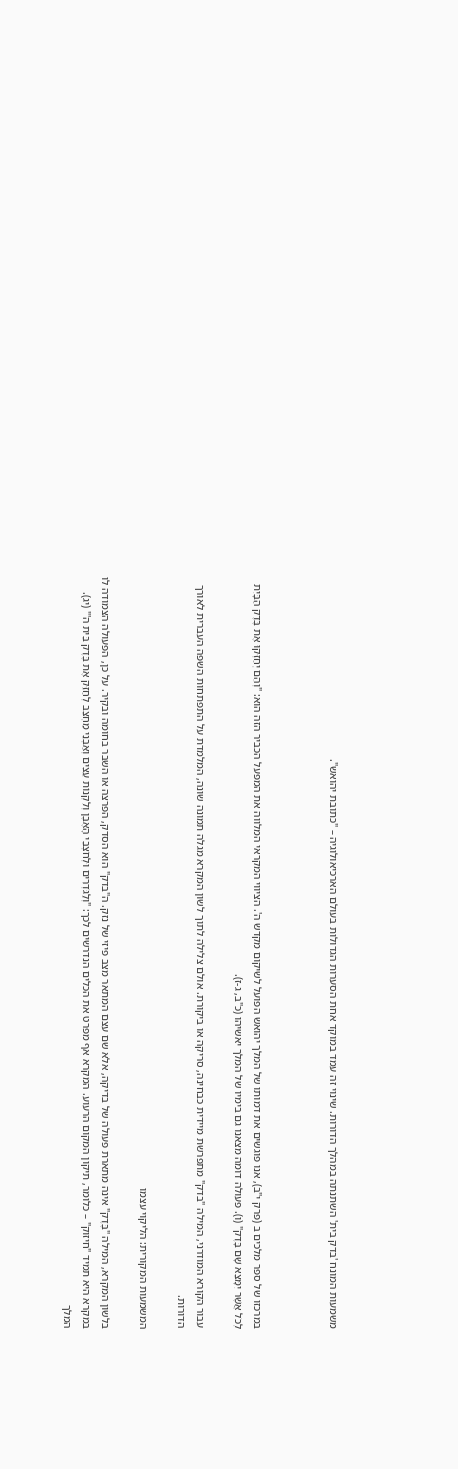משמעות המונח 'בדק בית' השתנתה במהלך הדורות. שינוי זה עמד במוקד אחת הסערות הגדולות בעולם הארכיאולוגיה – "כתובת יהואש".



במרכזו של ספר מלכים ב (פרק י"ב), אנו פוגשים את דמותו של המלך יהואש הפועל לשיקום מקדש ה'. הציווי המקראי המלווה את המפעל הכביר הזה הוא: "וְהֵם יְחַזְּקוּ אֶת בֶּדֶק הַבָּיִת לְכֹל אֲשֶׁר יִמָּצֵא שָׁם בָּדֶק" (ו). פעולה דומה מצאנו גם בימיו של המלך יאשיהו (כ"ב, ג-ז).

עבור הקורא המודרני, המילה "בדק" מתפרשת מיידית כבחינה, סריקה או ביקורת. אולם צלילה לתוך לשון המקרא מגלה תמונה שונה, המלמדת על התפתחות השפה העברית לאורך הדורות.

המשמעות המקורית: הליקוי עצמו

בלשון המקרא, המילה "בֶּדֶק" אינה מתארת פעולה של בדיקה, אלא שם עצם המתאר מצב פיזי של נזק. ה"בדק" הוא הסדק, הפרצה או השבר בחומה ובקיר. על כן, הפעולה הצמודה לו במקרא היא תמיד "חיזוק" – כלומר, תיקון המקום הרעוע. המקרא אף מפרט את הכלים הנדרשים לכך: "וְלַגֹּדְרִים וּלְחֹצְבֵי הָאֶבֶן וְלִקְנוֹת עֵצִים וְאַבְנֵי מַחְצֵב לְחַזֵּק אֶת בֶּדֶק בֵּית ה'" (יג). המלך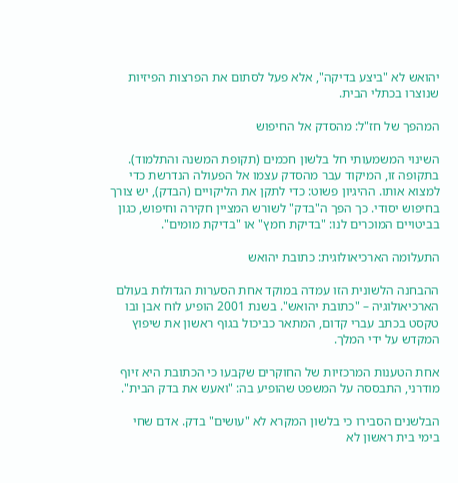יהואש לא "ביצע בדיקה", אלא פעל לסתום את הפרצות הפיזיות שנוצרו בכתלי הבית.

המהפך של חז"ל: מהסדק אל החיפוש

השינוי המשמעותי חל בלשון חכמים (תקופת המשנה והתלמוד). בתקופה זו, המיקוד עבר מהסדק עצמו אל הפעולה הנדרשת כדי למצוא אותו. ההיגיון פשוט: כדי לתקן את הליקויים (הבדק), יש צורך בחיפוש יסודי. כך הפך ה"בדק" לשורש המציין חקירה וחיפוש, כגון בביטויים המוכרים לנו: "בדיקת חמץ" או "בדיקת מומים".

התעלומה הארכיאולוגית: כתובת יהואש

ההבחנה הלשונית הזו עמדה במוקד אחת הסערות הגדולות בעולם הארכיאולוגיה – "כתובת יהואש". בשנת 2001 הופיע לוח אבן ובו טקסט בכתב עברי קדום, המתאר כביכול בגוף ראשון את שיפוץ המקדש על ידי המלך.

אחת הטענות המרכזיות של החוקרים שקבעו כי הכתובת היא זיוף מודרני, התבססה על המשפט שהופיע בה: "ואעש את בדק הבית".

הבלשנים הסבירו כי בלשון המקרא לא "עושים" בדק. אדם שחי בימי בית ראשון לא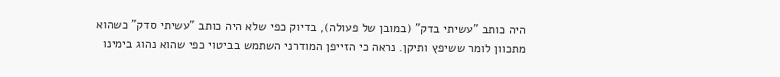היה כותב "עשיתי בדק" (במובן של פעולה), בדיוק כפי שלא היה כותב "עשיתי סדק" כשהוא מתכוון לומר ששיפץ ותיקן. נראה כי הזייפן המודרני השתמש בביטוי כפי שהוא נהוג בימינו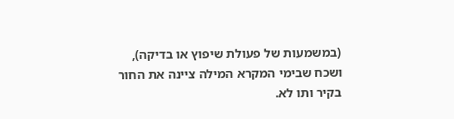(במשמעות של פעולת שיפוץ או בדיקה), ושכח שבימי המקרא המילה ציינה את החור בקיר ותו לא.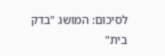לסיכום: המושג "בדק בית"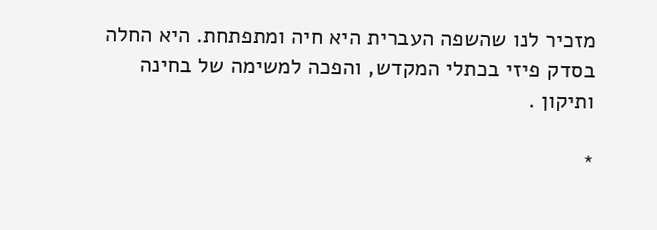מזכיר לנו שהשפה העברית היא חיה ומתפתחת. היא החלה בסדק פיזי בכתלי המקדש, והפכה למשימה של בחינה ותיקון .

*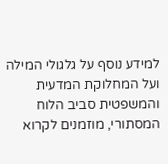למידע נוסף על גלגולי המילה ועל המחלוקת המדעית והמשפטית סביב הלוח המסתורי, מוזמנים לקרוא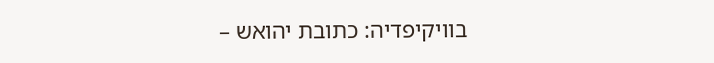בוויקיפדיה: כתובת יהואש –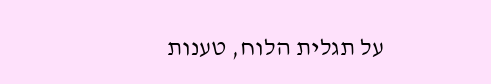על תגלית הלוח, טענות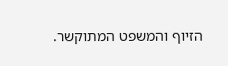הזיוף והמשפט המתוקשר.